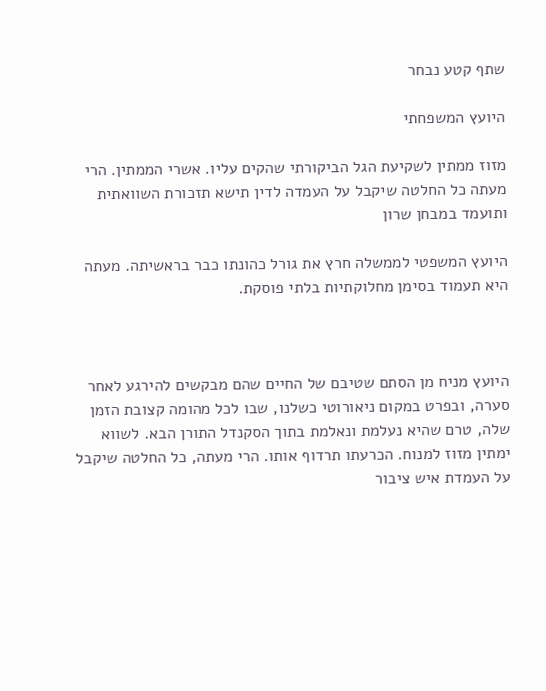שתף קטע נבחר

היועץ המשפחתי

מזוז ממתין לשקיעת הגל הביקורתי שהקים עליו. אשרי הממתין. הרי מעתה כל החלטה שיקבל על העמדה לדין תישא תזכורת השוואתית ותועמד במבחן שרון

היועץ המשפטי לממשלה חרץ את גורל כהונתו כבר בראשיתה. מעתה היא תעמוד בסימן מחלוקתיות בלתי פוסקת.



היועץ מניח מן הסתם שטיבם של החיים שהם מבקשים להירגע לאחר סערה, ובפרט במקום ניאורוטי כשלנו, שבו לכל מהומה קצובת הזמן שלה, טרם שהיא נעלמת ונאלמת בתוך הסקנדל התורן הבא. לשווא ימתין מזוז למנוח. הכרעתו תרדוף אותו. הרי מעתה, כל החלטה שיקבל על העמדת איש ציבור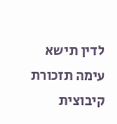לדין תישא עימה תזכורת קיבוצית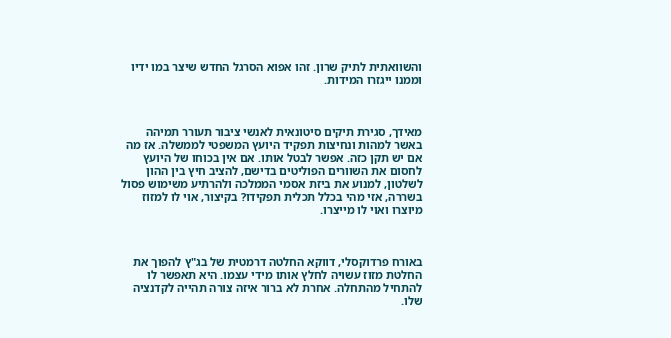והשוואתית לתיק שרון. זהו אפוא הסרגל החדש שיצר במו ידיו וממנו ייגזרו המידות.



מאידך, סגירת תיקים סיטונאית לאנשי ציבור תעורר תמיהה באשר למהות ונחיצות תפקיד היועץ המשפטי לממשלה. אז מה אם יש תקן כזה. אפשר לבטל אותו. אם אין בכוחו של היועץ לחסום את השוורים הפוליטים בדישם, להציב חיץ בין ההון לשלטון, למנוע את ביזת אסמי הממלכה ולהרתיע משימוש פסול בשררה, אזי מהי בכלל תכלית תפקידו? בקיצור, אוי לו למזוז מיוצרו ואוי לו מייצרו.



באורח פרדוקסלי, דווקא החלטה דרמטית של בג"ץ להפוך את החלטת מזוז עשויה לחלץ אותו מידי עצמו. היא תאפשר לו להתחיל מהתחלה. אחרת לא ברור איזה צורה תהייה לקדנציה שלו.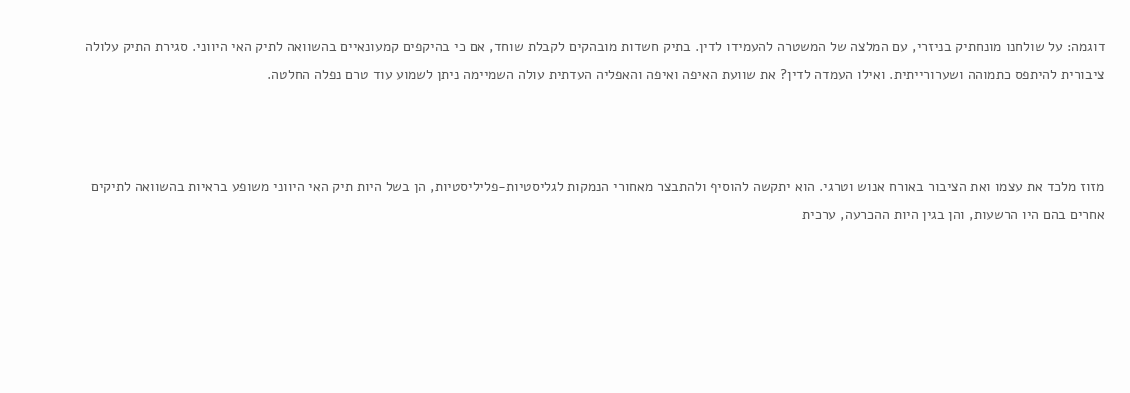דוגמה: על שולחנו מונחתיק בניזרי, עם המלצה של המשטרה להעמידו לדין. בתיק חשדות מובהקים לקבלת שוחד, אם כי בהיקפים קמעונאיים בהשוואה לתיק האי היווני. סגירת התיק עלולה ציבורית להיתפס כתמוהה ושערורייתית. ואילו העמדה לדין? את שוועת האיפה ואיפה והאפליה העדתית עולה השמיימה ניתן לשמוע עוד טרם נפלה החלטה.



מזוז מלכד את עצמו ואת הציבור באורח אנוש וטרגי. הוא יתקשה להוסיף ולהתבצר מאחורי הנמקות לגליסטיות-פליליסטיות, הן בשל היות תיק האי היווני משופע בראיות בהשוואה לתיקים אחרים בהם היו הרשעות, והן בגין היות ההכרעה, ערכית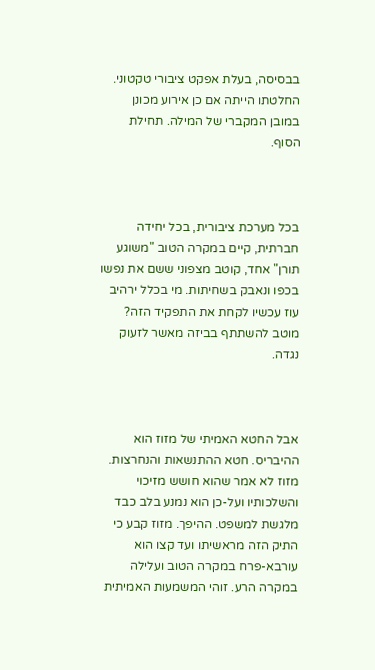בבסיסה, בעלת אפקט ציבורי טקטוני. החלטתו הייתה אם כן אירוע מכונן במובן המקברי של המילה. תחילת הסוף.



בכל מערכת ציבורית, בכל יחידה חברתית, קיים במקרה הטוב "משוגע תורן" אחד, קוטב מצפוני ששם את נפשו בכפו ונאבק בשחיתות. מי בכלל ירהיב עוז עכשיו לקחת את התפקיד הזה? מוטב להשתתף בביזה מאשר לזעוק נגדה.



אבל החטא האמיתי של מזוז הוא ההיבריס. חטא ההתנשאות והנחרצות. מזוז לא אמר שהוא חושש מזיכוי והשלכותיו ועל-כן הוא נמנע בלב כבד מלגשת למשפט. ההיפך. מזוז קבע כי התיק הזה מראשיתו ועד קצו הוא עורבא-פרח במקרה הטוב ועלילה במקרה הרע. זוהי המשמעות האמיתית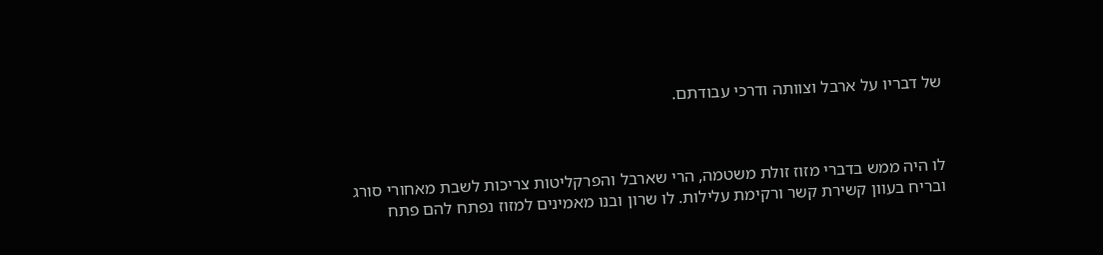של דבריו על ארבל וצוותה ודרכי עבודתם.



לו היה ממש בדברי מזוז זולת משטמה, הרי שארבל והפרקליטות צריכות לשבת מאחורי סורג ובריח בעוון קשירת קשר ורקימת עלילות. לו שרון ובנו מאמינים למזוז נפתח להם פתח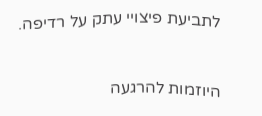לתביעת פיצויי עתק על רדיפה.



היוזמות להרגעה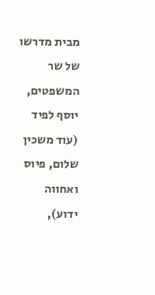מבית מדרשו של שר המשפטים, יוסף לפיד (עוד משכין שלום, פיוס ואחווה ידוע),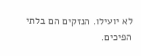לא יועילו. הנזקים הם בלתי הפיכים.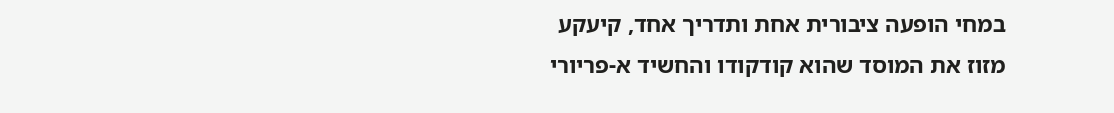במחי הופעה ציבורית אחת ותדריך אחד, קיעקע מזוז את המוסד שהוא קודקודו והחשיד א-פריורי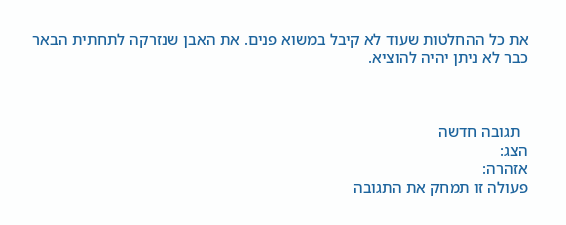את כל ההחלטות שעוד לא קיבל במשוא פנים. את האבן שנזרקה לתחתית הבאר כבר לא ניתן יהיה להוציא.



  תגובה חדשה
הצג:
אזהרה:
פעולה זו תמחק את התגובה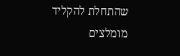שהתחלת להקליד
מומלצים